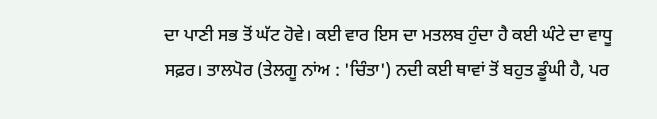ਦਾ ਪਾਣੀ ਸਭ ਤੋਂ ਘੱਟ ਹੋਵੇ। ਕਈ ਵਾਰ ਇਸ ਦਾ ਮਤਲਬ ਹੁੰਦਾ ਹੈ ਕਈ ਘੰਟੇ ਦਾ ਵਾਧੂ ਸਫ਼ਰ। ਤਾਲਪੋਰ (ਤੇਲਗੂ ਨਾਂਅ : 'ਚਿੰਤਾ') ਨਦੀ ਕਈ ਥਾਵਾਂ ਤੋਂ ਬਹੁਤ ਡੂੰਘੀ ਹੈ, ਪਰ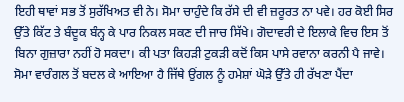ਇਹੀ ਥਾਵਾਂ ਸਭ ਤੋਂ ਸੁਰੱਖਿਅਤ ਵੀ ਨੇ। ਸੋਮਾ ਚਾਹੁੰਦੇ ਕਿ ਰੱਸੇ ਦੀ ਵੀ ਜ਼ਰੂਰਤ ਨਾ ਪਵੇ। ਹਰ ਕੋਈ ਸਿਰ ਉੱਤੇ ਕਿੱਟ ਤੇ ਬੰਦੂਕ ਬੰਨ੍ਹ ਕੇ ਪਾਰ ਨਿਕਲ ਸਕਣ ਦੀ ਜਾਚ ਸਿੱਖੇ। ਗੋਦਾਵਰੀ ਦੇ ਇਲਾਕੇ ਵਿਚ ਇਸ ਤੋਂ ਬਿਨਾ ਗੁਜ਼ਾਰਾ ਨਹੀਂ ਹੋ ਸਕਦਾ। ਕੀ ਪਤਾ ਕਿਹੜੀ ਟੁਕੜੀ ਕਦੋਂ ਕਿਸ ਪਾਸੇ ਰਵਾਨਾ ਕਰਨੀ ਪੈ ਜਾਵੇ।
ਸੋਮਾ ਵਾਰੰਗਲ ਤੋਂ ਬਦਲ ਕੇ ਆਇਆ ਹੈ ਜਿੱਥੇ ਉਂਗਲ ਨੂੰ ਹਮੇਸ਼ਾਂ ਘੋੜੇ ਉੱਤੇ ਹੀ ਰੱਖਣਾ ਪੈਂਦਾ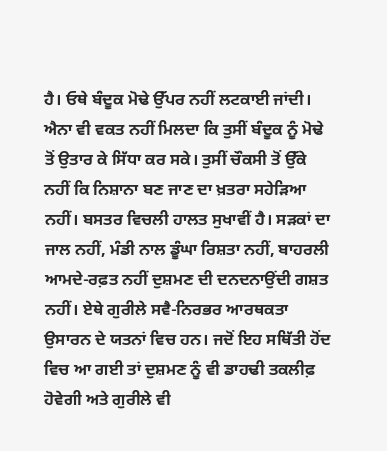ਹੈ। ਓਥੇ ਬੰਦੂਕ ਮੋਢੇ ਉੱਪਰ ਨਹੀਂ ਲਟਕਾਈ ਜਾਂਦੀ। ਐਨਾ ਵੀ ਵਕਤ ਨਹੀਂ ਮਿਲਦਾ ਕਿ ਤੁਸੀਂ ਬੰਦੂਕ ਨੂੰ ਮੋਢੇ ਤੋਂ ਉਤਾਰ ਕੇ ਸਿੱਧਾ ਕਰ ਸਕੇ। ਤੁਸੀਂ ਚੌਕਸੀ ਤੋਂ ਉੱਕੇ ਨਹੀਂ ਕਿ ਨਿਸ਼ਾਨਾ ਬਣ ਜਾਣ ਦਾ ਖ਼ਤਰਾ ਸਹੇੜਿਆ ਨਹੀਂ। ਬਸਤਰ ਵਿਚਲੀ ਹਾਲਤ ਸੁਖਾਵੀਂ ਹੈ। ਸੜਕਾਂ ਦਾ ਜਾਲ ਨਹੀਂ, ਮੰਡੀ ਨਾਲ ਡੂੰਘਾ ਰਿਸ਼ਤਾ ਨਹੀਂ, ਬਾਹਰਲੀ ਆਮਦੇ-ਰਫ਼ਤ ਨਹੀਂ ਦੁਸ਼ਮਣ ਦੀ ਦਨਦਨਾਉਂਦੀ ਗਸ਼ਤ ਨਹੀਂ। ਏਥੇ ਗੁਰੀਲੇ ਸਵੈ-ਨਿਰਭਰ ਆਰਥਕਤਾ ਉਸਾਰਨ ਦੇ ਯਤਨਾਂ ਵਿਚ ਹਨ। ਜਦੋਂ ਇਹ ਸਥਿੱਤੀ ਹੋਂਦ ਵਿਚ ਆ ਗਈ ਤਾਂ ਦੁਸ਼ਮਣ ਨੂੰ ਵੀ ਡਾਹਢੀ ਤਕਲੀਫ਼ ਹੋਵੇਗੀ ਅਤੇ ਗੁਰੀਲੇ ਵੀ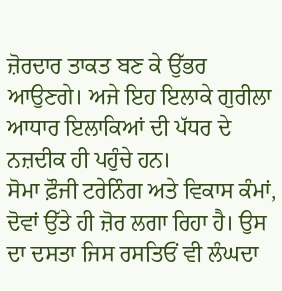ਜ਼ੋਰਦਾਰ ਤਾਕਤ ਬਣ ਕੇ ਉੱਭਰ ਆਉਣਗੇ। ਅਜੇ ਇਹ ਇਲਾਕੇ ਗੁਰੀਲਾ ਆਧਾਰ ਇਲਾਕਿਆਂ ਦੀ ਪੱਧਰ ਦੇ ਨਜ਼ਦੀਕ ਹੀ ਪਹੁੰਚੇ ਹਨ।
ਸੋਮਾ ਫ਼ੌਜੀ ਟਰੇਨਿੰਗ ਅਤੇ ਵਿਕਾਸ ਕੰਮਾਂ, ਦੋਵਾਂ ਉੱਤੇ ਹੀ ਜ਼ੋਰ ਲਗਾ ਰਿਹਾ ਹੈ। ਉਸ ਦਾ ਦਸਤਾ ਜਿਸ ਰਸਤਿਓਂ ਵੀ ਲੰਘਦਾ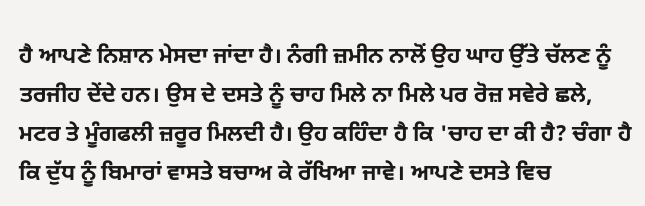ਹੈ ਆਪਣੇ ਨਿਸ਼ਾਨ ਮੇਸਦਾ ਜਾਂਦਾ ਹੈ। ਨੰਗੀ ਜ਼ਮੀਨ ਨਾਲੋਂ ਉਹ ਘਾਹ ਉੱਤੇ ਚੱਲਣ ਨੂੰ ਤਰਜੀਹ ਦੇਂਦੇ ਹਨ। ਉਸ ਦੇ ਦਸਤੇ ਨੂੰ ਚਾਹ ਮਿਲੇ ਨਾ ਮਿਲੇ ਪਰ ਰੋਜ਼ ਸਵੇਰੇ ਛਲੇ, ਮਟਰ ਤੇ ਮੂੰਗਫਲੀ ਜ਼ਰੂਰ ਮਿਲਦੀ ਹੈ। ਉਹ ਕਹਿੰਦਾ ਹੈ ਕਿ 'ਚਾਹ ਦਾ ਕੀ ਹੈ? ਚੰਗਾ ਹੈ ਕਿ ਦੁੱਧ ਨੂੰ ਬਿਮਾਰਾਂ ਵਾਸਤੇ ਬਚਾਅ ਕੇ ਰੱਖਿਆ ਜਾਵੇ। ਆਪਣੇ ਦਸਤੇ ਵਿਚ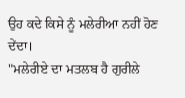ਉਹ ਕਦੇ ਕਿਸੇ ਨੂੰ ਮਲੇਰੀਆ ਨਹੀਂ ਹੋਣ ਦੇਂਦਾ।
"ਮਲੇਰੀਏ ਦਾ ਮਤਲਬ ਹੈ ਗੁਰੀਲੇ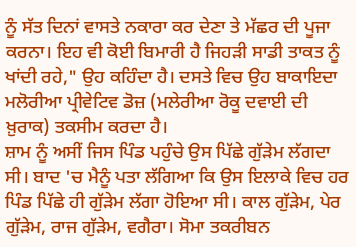ਨੂੰ ਸੱਤ ਦਿਨਾਂ ਵਾਸਤੇ ਨਕਾਰਾ ਕਰ ਦੇਣਾ ਤੇ ਮੱਛਰ ਦੀ ਪੂਜਾ ਕਰਨਾ। ਇਹ ਵੀ ਕੋਈ ਬਿਮਾਰੀ ਹੈ ਜਿਹੜੀ ਸਾਡੀ ਤਾਕਤ ਨੂੰ ਖਾਂਦੀ ਰਹੇ," ਉਹ ਕਹਿੰਦਾ ਹੈ। ਦਸਤੇ ਵਿਚ ਉਹ ਬਾਕਾਇਦਾ ਮਲੋਰੀਆ ਪ੍ਰੀਵੇਟਿਵ ਡੋਜ਼ (ਮਲੇਰੀਆ ਰੋਕੂ ਦਵਾਈ ਦੀ ਖ਼ੁਰਾਕ) ਤਕਸੀਮ ਕਰਦਾ ਹੈ।
ਸ਼ਾਮ ਨੂੰ ਅਸੀਂ ਜਿਸ ਪਿੰਡ ਪਹੁੰਚੇ ਉਸ ਪਿੱਛੇ ਗੁੱੜੇਮ ਲੱਗਦਾ ਸੀ। ਬਾਦ 'ਚ ਮੈਨੂੰ ਪਤਾ ਲੱਗਿਆ ਕਿ ਉਸ ਇਲਾਕੇ ਵਿਚ ਹਰ ਪਿੰਡ ਪਿੱਛੇ ਹੀ ਗੁੱੜੇਮ ਲੱਗਾ ਹੋਇਆ ਸੀ। ਕਾਲ ਗੁੱੜੇਮ, ਪੇਰ ਗੁੱੜੇਮ, ਰਾਜ ਗੁੱੜੇਮ, ਵਗੈਰਾ। ਸੋਮਾ ਤਕਰੀਬਨ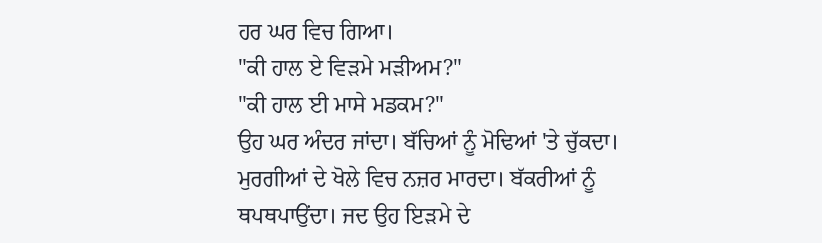ਹਰ ਘਰ ਵਿਚ ਗਿਆ।
"ਕੀ ਹਾਲ ਏ ਵਿੜਮੇ ਮੜੀਅਮ?"
"ਕੀ ਹਾਲ ਈ ਮਾਸੇ ਮਡਕਮ?"
ਉਹ ਘਰ ਅੰਦਰ ਜਾਂਦਾ। ਬੱਚਿਆਂ ਨੂੰ ਮੋਢਿਆਂ 'ਤੇ ਚੁੱਕਦਾ। ਮੁਰਗੀਆਂ ਦੇ ਖੋਲੇ ਵਿਚ ਨਜ਼ਰ ਮਾਰਦਾ। ਬੱਕਰੀਆਂ ਨੂੰ ਥਪਥਪਾਉਂਦਾ। ਜਦ ਉਹ ਇੜਮੇ ਦੇ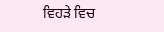ਵਿਹੜੇ ਵਿਚ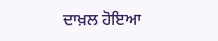ਦਾਖ਼ਲ ਹੋਇਆ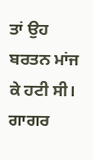ਤਾਂ ਉਹ ਬਰਤਨ ਮਾਂਜ ਕੇ ਹਟੀ ਸੀ। ਗਾਗਰ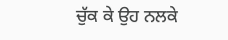ਚੁੱਕ ਕੇ ਉਹ ਨਲਕੇ